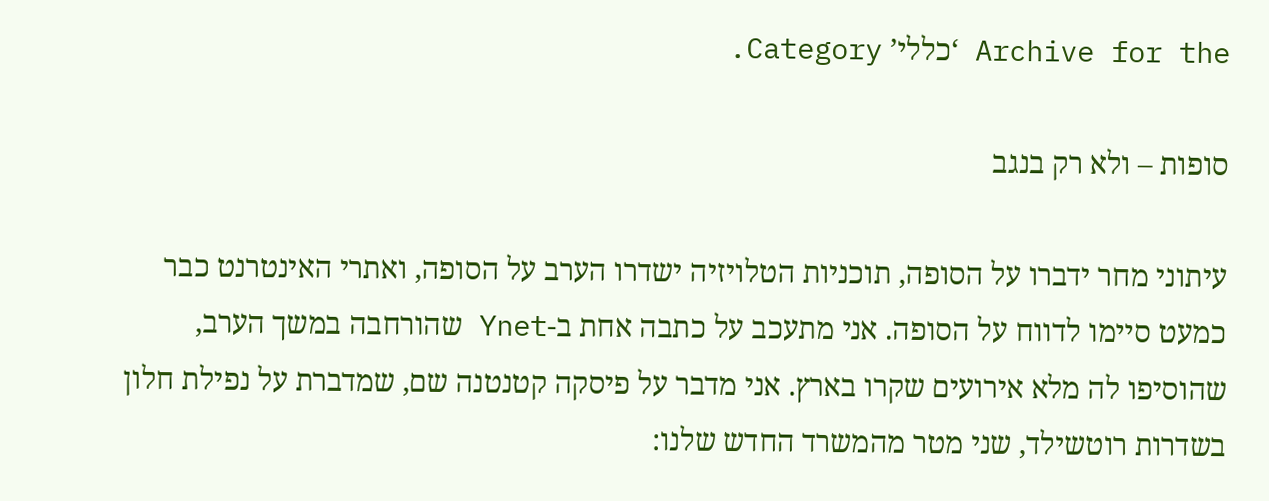Archive for the ‘כללי’ Category.

סופות – ולא רק בנגב

עיתוני מחר ידברו על הסופה, תוכניות הטלויזיה ישדרו הערב על הסופה, ואתרי האינטרנט כבר כמעט סיימו לדווח על הסופה. אני מתעכב על כתבה אחת ב-Ynet שהורחבה במשך הערב, שהוסיפו לה מלא אירועים שקרו בארץ. אני מדבר על פיסקה קטנטנה שם, שמדברת על נפילת חלון בשדרות רוטשילד, שני מטר מהמשרד החדש שלנו: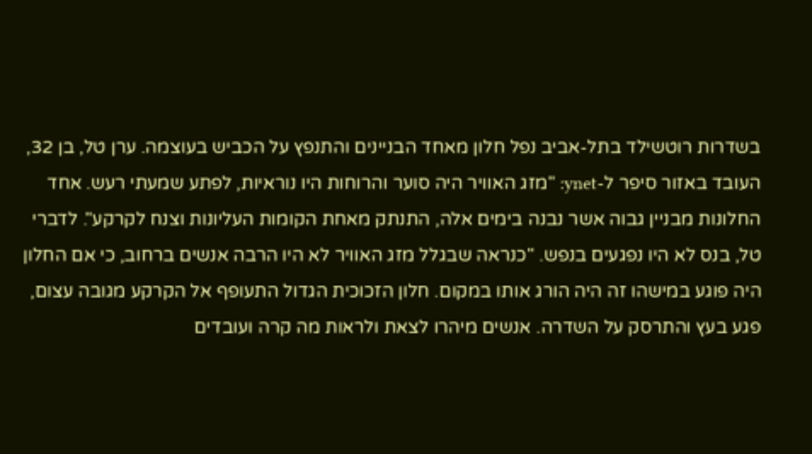בשדרות רוטשילד בתל-אביב נפל חלון מאחד הבניינים והתנפץ על הכביש בעוצמה. ערן טל, בן 32, העובד באזור סיפר ל-ynet: "מזג האוויר היה סוער והרוחות היו נוראיות, לפתע שמעתי רעש. אחד החלונות מבניין גבוה אשר נבנה בימים אלה, התנתק מאחת הקומות העליונות וצנח לקרקע". לדברי טל, בנס לא היו נפגעים בנפש. "כנראה שבגלל מזג האוויר לא היו הרבה אנשים ברחוב, כי אם החלון היה פוגע במישהו זה היה הורג אותו במקום. חלון הזכוכית הגדול התעופף אל הקרקע מגובה עצום, פגע בעץ והתרסק על השדרה. אנשים מיהרו לצאת ולראות מה קרה ועובדים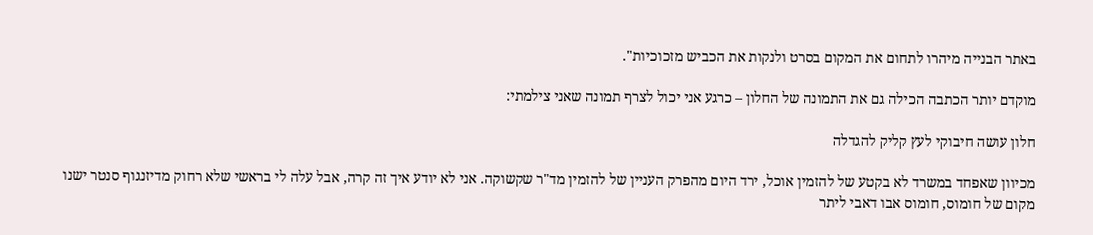באתר הבנייה מיהרו לתחום את המקום בסרט ולנקות את הכביש מזכוכיות".

מוקדם יותר הכתבה הכילה גם את התמונה של החלון – כרגע אני יכול לצרף תמונה שאני צילמתי:

חלון עושה חיבוקי לעץ קליק להגדלה

מכיוון שאפחד במשרד לא בקטע של להזמין אוכל, ירד היום מהפרק העניין של להזמין מד"ר שקשוקה. אני לא יודע איך זה קרה, אבל עלה לי בראשי שלא רחוק מדיזנגוף סנטר ישנו מקום של חומוס, חומוס אבו דאבי ליתר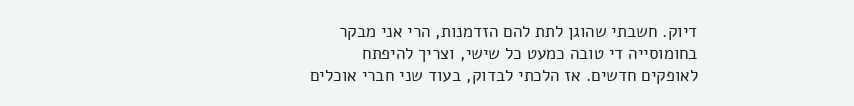דיוק. חשבתי שהוגן לתת להם הזדמנות, הרי אני מבקר בחומוסייה די טובה כמעט כל שישי, וצריך להיפתח לאופקים חדשים. אז הלכתי לבדוק, בעוד שני חברי אוכלים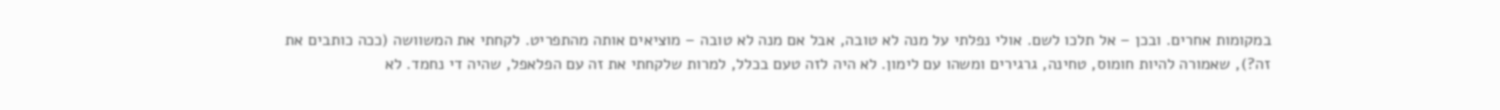במקומות אחרים. ובכן – אל תלכו לשם. אולי נפלתי על מנה לא טובה, אבל אם מנה לא טובה – מוציאים אותה מהתפריט. לקחתי את המשוושה (ככה כותבים את זה?), שאמורה להיות חומוס, טחינה, גרגירים ומשהו עם לימון. לא היה לזה טעם בכלל, למרות שלקחתי את זה עם הפלאפל, שהיה די נחמד. לא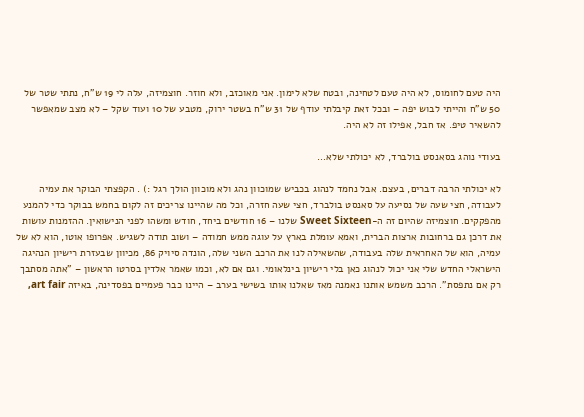היה טעם לחומוס, לא היה טעם לטחינה, ובטח שלא לימון. אני מאוכזב, ולא חוזר. חוצמיזה, עלה לי 19 ש"ח, נתתי שטר של 50 ש"ח והייתי לבוש יפה – ובכל זאת קיבלתי עודף של 31 ש"ח בשטר ירוק, מטבע של 10 ועוד שקל – לא מצב שמאפשר להשאיר טיפ. אז חבל, אפילו זה לא היה.

בעודי נוהג בסאנסט בולברד, לא יכולתי שלא…

לא יכולתי הרבה דברים, בעצם. אבל נחמד לנהוג בכביש שמוכוון נהג ולא מוכוון הולך רגל :) . הקפצתי הבוקר את עמיה לעבודה, חצי שעה של נסיעה על סאנסט בולברד, חצי שעה חזרה, וכל מה שהיינו צריכים זה לקום בחמש בבוקר כדי להמנע מהפקקים. חוצמיזה שהיום זה ה-Sweet Sixteen שלנו – 16 חודשים ביחד, חודש ומשהו לפני הנישואין. ההזמנות עושות את דרכן גם ברחובות ארצות הברית, ואמא עומלת בארץ על עוגה ממש חמודה – ושוב תודה לשגיש. אפרופו אוטו, הוא לא של עמיה, הוא של האחראית שלה בעבודה, שהשאילה לנו את הרכב השני שלה, הונדה סיויק 86, מכיוון שבעזרת רישיון הנהיגה הישראלי החדש שלי אני יכול לנהוג כאן בלי רישיון בינלאומי. וגם אם לא, וכמו שאמר אלדין בסרטו הראשון – "אתה מסתבך רק אם נתפסת". הרכב משמש אותנו נאמנה מאז שאלנו אותו בשישי בערב – היינו כבר פעמיים בפסדינה, באיזה art fair,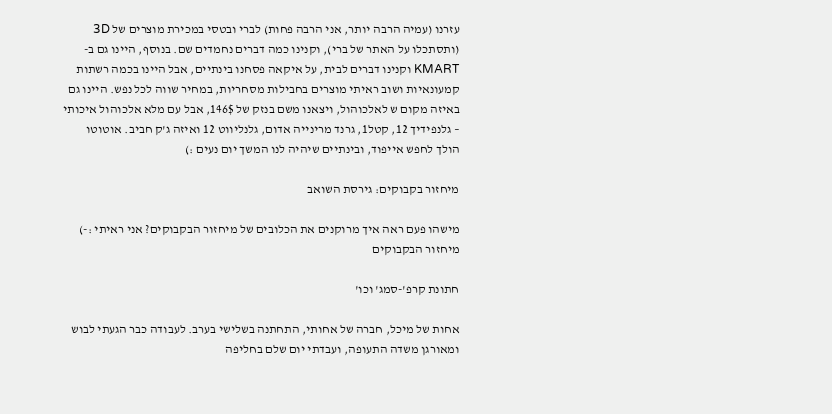עזרנו (עמיה הרבה יותר, אני הרבה פחות) לברי ובטסי במכירת מוצרים של 3D (ותסתכלו על האתר של ברי), וקנינו כמה דברים נחמדים שם. בנוסף, היינו גם ב-KMART וקנינו דברים לבית, על איקאה פסחנו בינתיים, אבל היינו בכמה רשתות קמעונאיות ושוב ראיתי מוצרים בחבילות מסחריות, במחיר שווה לכל נפש. היינו גם באיזה מקום ש לאלכוהול, ויצאנו משם בנזק של 146$, אבל עם מלא אלכוהול איכותי – גלנפידיך 12, קטל1, גרנד מרינייה אדום, גלנליווט 12 ואיזה ג'ק חביב. אוטוטו הולך לחפש אייפוד, ובינתיים שיהיה לנו המשך יום נעים :)

מיחזור בקבוקים: גירסת השואב

מישהו פעם ראה איך מרוקנים את הכלובים של מיחזור הבקבוקים? אני ראיתי :-) מיחזור הבקבוקים

חתונת קרפ'-סמג' וכו'

אחות של מיכל, חברה של אחותי, התחתנה בשלישי בערב. לעבודה כבר הגעתי לבוש ומאורגן משדה התעופה, ועבדתי יום שלם בחליפה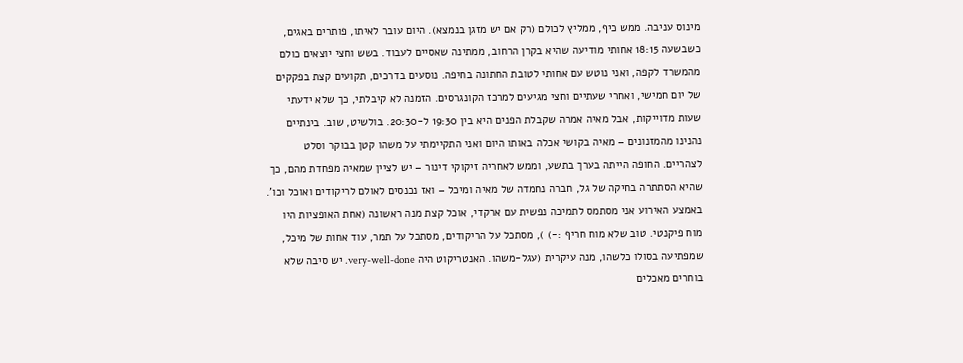מינוס עניבה. ממש כיף, ממליץ לכולם (רק אם יש מזגן בנמצא). היום עובר לאיתו, פותרים באגים, כשבשעה 18:15 אחותי מודיעה שהיא בקרן הרחוב, ממתינה שאסיים לעבוד. בשש וחצי יוצאים כולם מהמשרד לקפה, ואני נוטש עם אחותי לטובת החתונה בחיפה. נוסעים בדרכים, תקועים קצת בפקקים של יום חמישי, ואחרי שעתיים וחצי מגיעים למרכז הקונגרסים. הזמנה לא קיבלתי, כך שלא ידעתי שעות מדוייקות, אבל מאיה אמרה שקבלת הפנים היא בין 19:30 ל-20:30. בולשיט, שוב. בינתיים נהנינו מהמזנונים – מאיה בקושי אכלה באותו היום ואני התקיימתי על משהו קטן בבוקר וסלט לצהריים. החופה הייתה בערך בתשע, וממש לאחריה זיקוקי דינור – יש לציין שמאיה מפחדת מהם, כך שהיא הסתתרה בחיקה של גל, חברה נחמדה של מאיה ומיכל – ואז נכנסים לאולם לריקודים ואוכל וכו'. באמצע האירוע אני מסתמס לתמיכה נפשית עם ארקדי, אוכל קצת מנה ראשונה (אחת האופציות היו מוח פיקנטי. טוב שלא מוח חריף :-) ), מסתכל על הריקודים, מסתכל על תמר, עוד אחות של מיכל, שמפתיעה בסולו כלשהו, מנה עיקרית (עגל-משהו. האנטריקוט היה very-well-done. יש סיבה שלא בוחרים מאכלים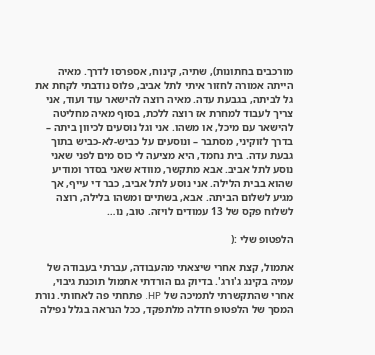מורכבים בחתונות), שתיה, קינוח, אספרסו לדרך. מאיה הייתה אמורה לחזור איתי לתל אביב, פלוס נודבתי לקחת את גל לביתה, בגבעת עדה. מאיה רוצה להישאר עוד ועוד, אני צריך לעבוד למחרת אז רוצה ללכת, בסוף מאיה מחליטה להישאר עם מיכל, או משהו. אני וגל נוסעים לכיוון ביתה – בדרך לזוקיני, מסתבר – ונוסעים על כביש-לא-כביש בתוך גבעת עדה. בית נחמד, היא מציעה לי כוס מים לפני שאני נוסע לתל אביב. אבא מתקשר, מוודא שאני בסדר ומודיע שהוא בבית הלילה. אני נוסע לתל אביב, כבר די עייף, אך מגיע לשלום הביתה. אבא, בשתיים ומשהו בלילה, רוצה לשלוח פקס של 13 עמודים לויזה. טוב, נו…

הלפטופ שלי :(

אתמול, קצת אחרי שיצאתי מהעבודה, עברתי בעבודה של עמיה בקינג ג'ורג'. בדיוק גם הורדתי אתמול תוכנת גיבוי, אחרי שהתקשרתי לתמיכה של HP. פתחתי פה לאחותי. נורת המסך של הלפטופ חדלה מלתפקד, ככל הנראה בגלל נפילה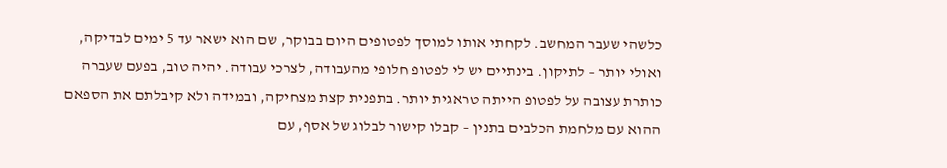כלשהי שעבר המחשב. לקחתי אותו למוסך לפטופים היום בבוקר, שם הוא ישאר עד 5 ימים לבדיקה, ואולי יותר – לתיקון. בינתיים יש לי לפטופ חלופי מהעבודה, לצרכי עבודה. יהיה טוב, בפעם שעברה כותרת עצובה על לפטופ הייתה טראגית יותר. בתפנית קצת מצחיקה, ובמידה ולא קיבלתם את הספאם ההוא עם מלחמת הכלבים בתנין – קבלו קישור לבלוג של אסף, עם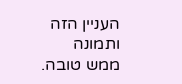העניין הזה ותמונה ממש טובה.